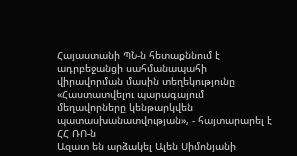Հայաստանի ՊՆ-ն հետաքննում է ադրբեջանցի սահմանապահի վիրավորման մասին տեղեկությունը
«Հաստատվելու պարագայում մեղավորները կենթարկվեն պատասխանատվության», - հայտարարել է ՀՀ ՌՈ-ն
Ազատ են արձակել Ալեն Սիմոնյանի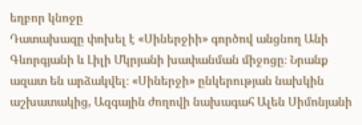եղբոր կնոջը
Դատախազը փոխել է «Սիներջիի» գործով անցնող Անի Գևորգյանի և Լիլի Մկրյանի խափանման միջոցը։ Նրանք ազատ են արձակվել։ «Սիներջի» ընկերության նախկին աշխատակից, Ազգային ժողովի նախագահ Ալեն Սիմոնյանի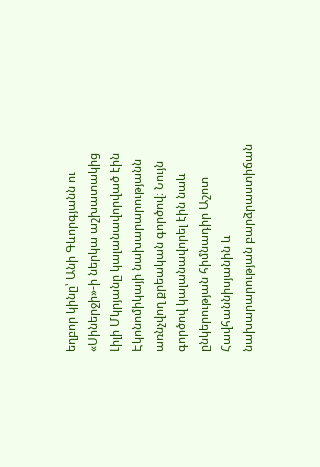եղբոր կինը՝ Անի Գևորգյանն ու «Սիներջի»-ի ներկա աշխատակից Լիլի Մկրյանը կալանավորված էին Էկոնոմիկայի նախարարությանն առնչվող քրեական գործով։ Նույն գործով կալանավորել էին նաև ընկերության հիմնադիր Աշոտ Հավհաննիսյանին և նախարարության բարձրաստիճան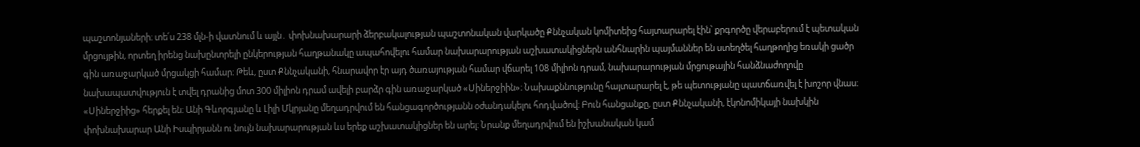պաշտոնյաների։ տե՛ս 238 մլն-ի վատնում և այլն․ փոխնախարարի ձերբակալության պաշտոնական վարկածը Քննչական կոմիտեից հայտարարել էին՝ քրգործը վերաբերում է պետական մրցույթին, որտեղ իրենց նախընտրելի ընկերության հաղթանակը ապահովելու համար նախարարության աշխատակիցներն անհնարին պայմաններ են ստեղծել հաղթողից եռակի ցածր գին առաջարկած մրցակցի համար։ Թեև, ըստ Քննչականի, հնարավոր էր այդ ծառայության համար վճարել 108 միլիոն դրամ, նախարարության մրցութային հանձնաժողովը նախապատվություն է տվել դրանից մոտ 300 միլիոն դրամ ավելի բարձր գին առաջարկած «Սիներջիին»։ Նախաքննությունը հայտարարել է, թե պետությանը պատճառվել է խոշոր վնաս։ «Սիներջիից» հերքել են։ Անի Գևորգյանը և Լիլի Մկրյանը մեղադրվում են հանցագործությանն օժանդակելու հոդվածով։ Բուն հանցանքը, ըստ Քննչականի, էկոնոմիկայի նախկին փոխնախարար Անի Իսպիրյանն ու նույն նախարարության ևս երեք աշխատակիցներ են արել։ Նրանք մեղադրվում են իշխանական կամ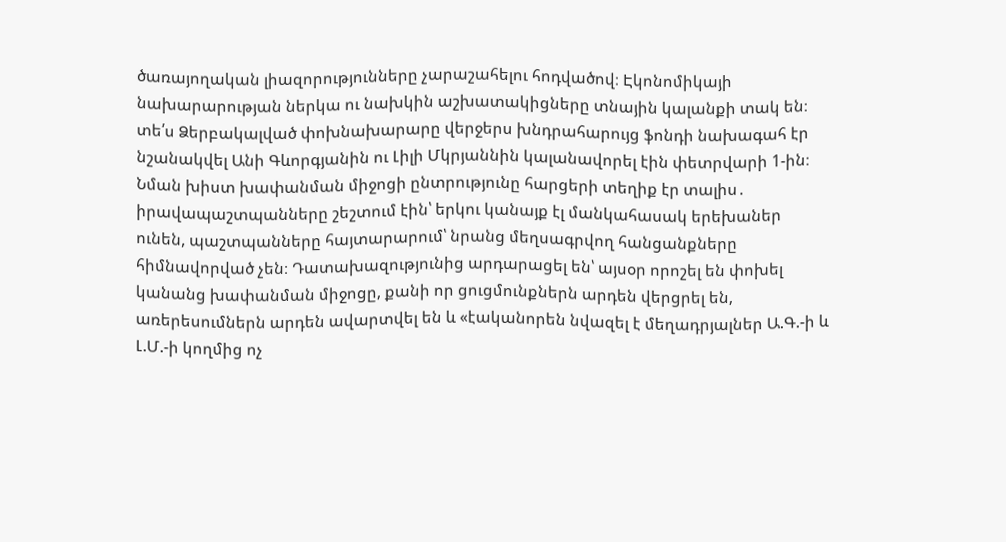ծառայողական լիազորությունները չարաշահելու հոդվածով։ Էկոնոմիկայի նախարարության ներկա ու նախկին աշխատակիցները տնային կալանքի տակ են։ տե՛ս Ձերբակալված փոխնախարարը վերջերս խնդրահարույց ֆոնդի նախագահ էր նշանակվել Անի Գևորգյանին ու Լիլի Մկրյաննին կալանավորել էին փետրվարի 1-ին։ Նման խիստ խափանման միջոցի ընտրությունը հարցերի տեղիք էր տալիս․ իրավապաշտպանները շեշտում էին՝ երկու կանայք էլ մանկահասակ երեխաներ ունեն, պաշտպանները հայտարարում՝ նրանց մեղսագրվող հանցանքները հիմնավորված չեն։ Դատախազությունից արդարացել են՝ այսօր որոշել են փոխել կանանց խափանման միջոցը, քանի որ ցուցմունքներն արդեն վերցրել են, առերեսումներն արդեն ավարտվել են և «էականորեն նվազել է մեղադրյալներ Ա.Գ.-ի և Լ.Մ.-ի կողմից ոչ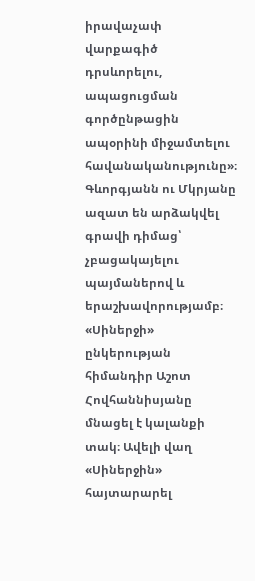իրավաչափ վարքագիծ դրսևորելու, ապացուցման գործընթացին ապօրինի միջամտելու հավանականությունը»։ Գևորգյանն ու Մկրյանը ազատ են արձակվել գրավի դիմաց՝ չբացակայելու պայմաներով և երաշխավորությամբ։ «Սիներջի» ընկերության հիմանդիր Աշոտ Հովհաննիսյանը մնացել է կալանքի տակ։ Ավելի վաղ «Սիներջին» հայտարարել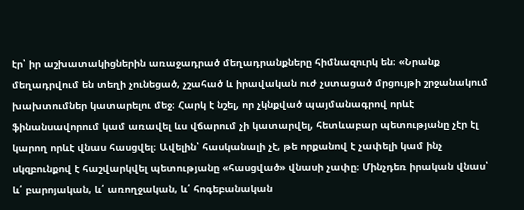էր՝ իր աշխատակիցներին առաջադրած մեղադրանքները հիմնազուրկ են։ «Նրանք մեղադրվում են տեղի չունեցած, չշահած և իրավական ուժ չստացած մրցույթի շրջանակում խախտումներ կատարելու մեջ։ Հարկ է նշել, որ չկնքված պայմանագրով որևէ ֆինանսավորում կամ առավել ևս վճարում չի կատարվել, հետևաբար պետությանը չէր էլ կարող որևէ վնաս հասցվել։ Ավելին՝ հասկանալի չէ, թե որքանով է չափելի կամ ինչ սկզբունքով է հաշվարկվել պետությանը «հասցված» վնասի չափը։ Մինչդեռ իրական վնաս՝ և՛ բարոյական, և՛ առողջական, և՛ հոգեբանական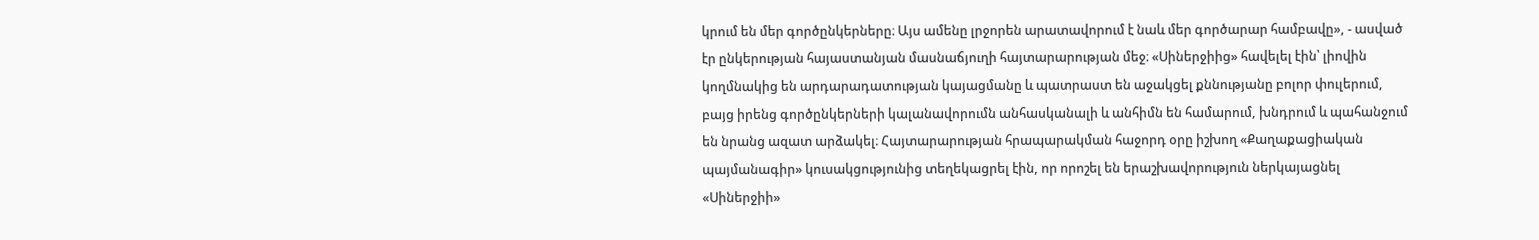կրում են մեր գործընկերները։ Այս ամենը լրջորեն արատավորում է նաև մեր գործարար համբավը», - ասված էր ընկերության հայաստանյան մասնաճյուղի հայտարարության մեջ։ «Սիներջիից» հավելել էին՝ լիովին կողմնակից են արդարադատության կայացմանը և պատրաստ են աջակցել քննությանը բոլոր փուլերում, բայց իրենց գործընկերների կալանավորումն անհասկանալի և անհիմն են համարում, խնդրում և պահանջում են նրանց ազատ արձակել։ Հայտարարության հրապարակման հաջորդ օրը իշխող «Քաղաքացիական պայմանագիր» կուսակցությունից տեղեկացրել էին, որ որոշել են երաշխավորություն ներկայացնել «Սիներջիի»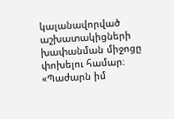կալանավորված աշխատակիցների խափանման միջոցը փոխելու համար։
«Պաժարն իմ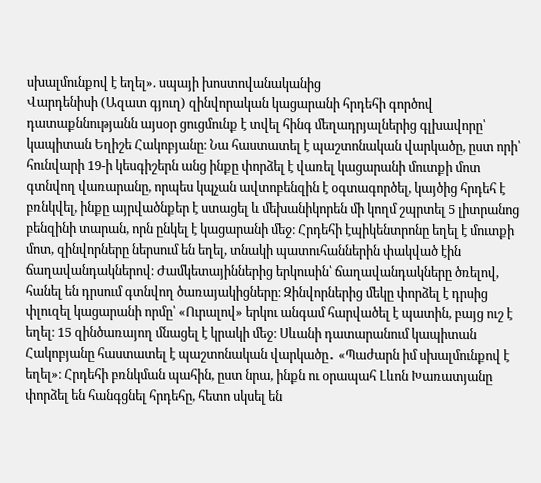սխալմունքով է եղել». սպայի խոստովանականից
Վարդենիսի (Ազատ գյուղ) զինվորական կացարանի հրդեհի գործով դատաքննությանն այսօր ցուցմունք է տվել հինգ մեղադրյալներից գլխավորը՝ կապիտան Եղիշե Հակոբյանը։ Նա հաստատել է պաշտոնական վարկածը, ըստ որի՝ հունվարի 19-ի կեսգիշերն անց ինքը փորձել է վառել կացարանի մուտքի մոտ գտնվող վառարանը, որպես կպչան ավտոբենզին է օգտագործել, կայծից հրդեհ է բռնկվել, ինքը այրվածնքեր է ստացել և մեխանիկորեն մի կողմ շպրտել 5 լիտրանոց բենզինի տարան, որն ընկել է կացարանի մեջ։ Հրդեհի էպիկենտրոնը եղել է մուտքի մոտ, զինվորները ներսում են եղել, տնակի պատուհաններին փակված էին ճաղավանդակներով։ Ժամկետայիններից երկուսին՝ ճաղավանդակները ծռելով, հանել են դրսում գտնվող ծառայակիցները։ Զինվորներից մեկը փորձել է դրսից փլուզել կացարանի որմը՝ «Ուրալով» երկու անգամ հարվածել է պատին, բայց ուշ է եղել։ 15 զինծառայող մնացել է կրակի մեջ։ Սևանի դատարանում կապիտան Հակոբյանը հաստատել է պաշտոնական վարկածը․ «Պաժարն իմ սխալմունքով է եղել»։ Հրդեհի բռնկման պահին, ըստ նրա, ինքն ու օրապահ Լևոն Խառատյանը փորձել են հանգցնել հրդեհը, հետո սկսել են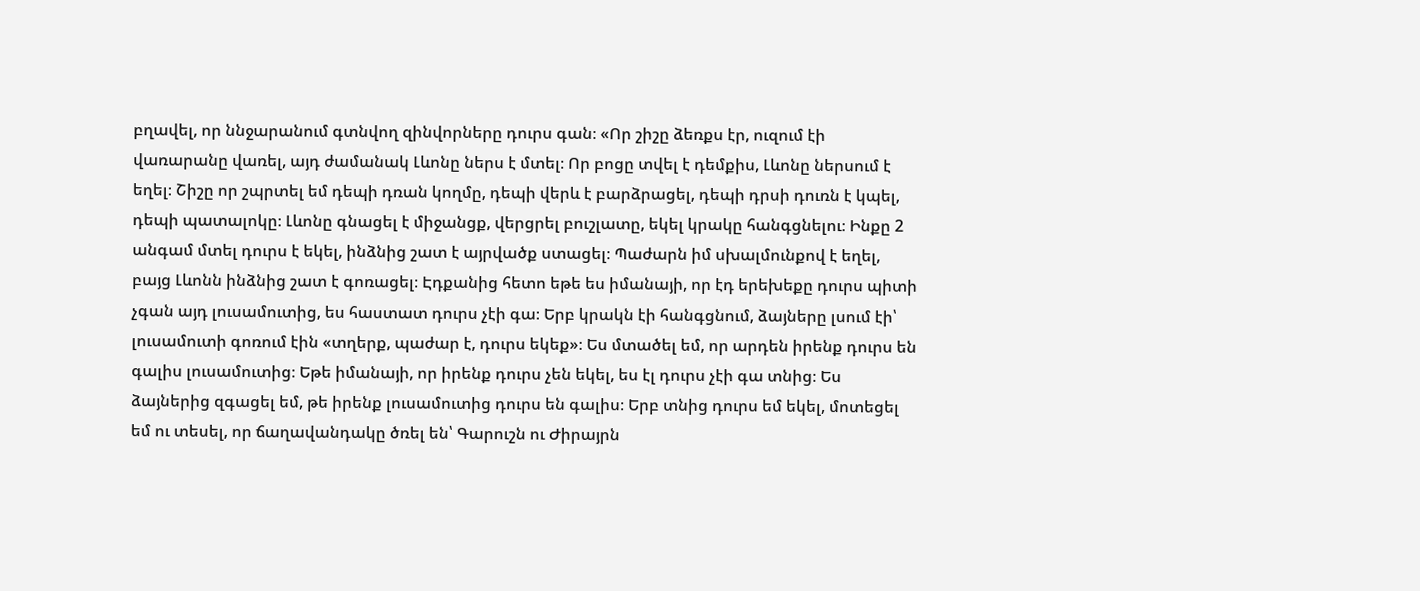բղավել, որ ննջարանում գտնվող զինվորները դուրս գան։ «Որ շիշը ձեռքս էր, ուզում էի վառարանը վառել, այդ ժամանակ Լևոնը ներս է մտել։ Որ բոցը տվել է դեմքիս, Լևոնը ներսում է եղել։ Շիշը որ շպրտել եմ դեպի դռան կողմը, դեպի վերև է բարձրացել, դեպի դրսի դուռն է կպել, դեպի պատալոկը։ Լևոնը գնացել է միջանցք, վերցրել բուշլատը, եկել կրակը հանգցնելու։ Ինքը 2 անգամ մտել դուրս է եկել, ինձնից շատ է այրվածք ստացել։ Պաժարն իմ սխալմունքով է եղել, բայց Լևոնն ինձնից շատ է գոռացել։ Էդքանից հետո եթե ես իմանայի, որ էդ երեխեքը դուրս պիտի չգան այդ լուսամուտից, ես հաստատ դուրս չէի գա։ Երբ կրակն էի հանգցնում, ձայները լսում էի՝ լուսամուտի գոռում էին «տղերք, պաժար է, դուրս եկեք»։ Ես մտածել եմ, որ արդեն իրենք դուրս են գալիս լուսամուտից։ Եթե իմանայի, որ իրենք դուրս չեն եկել, ես էլ դուրս չէի գա տնից։ Ես ձայներից զգացել եմ, թե իրենք լուսամուտից դուրս են գալիս։ Երբ տնից դուրս եմ եկել, մոտեցել եմ ու տեսել, որ ճաղավանդակը ծռել են՝ Գարուշն ու Ժիրայրն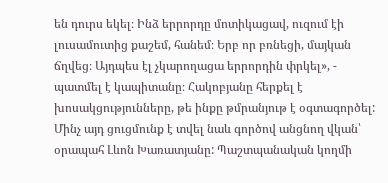են դուրս եկել։ Ինձ երրորդը մոտիկացավ, ուզում էի լուսամուտից քաշեմ, հանեմ։ Երբ որ բռնեցի, մայկան ճղվեց։ Այդպես էլ չկարողացա երրորդին փրկել», - պատմել է կապիտանը։ Հակոբյանը հերքել է խոսակցությունները, թե ինքը թմրանյութ է օգտագործել: Մինչ այդ ցուցմունք է տվել նաև գործով անցնող վկան՝ օրապահ Լևոն Խառատյանը: Պաշտպանական կողմի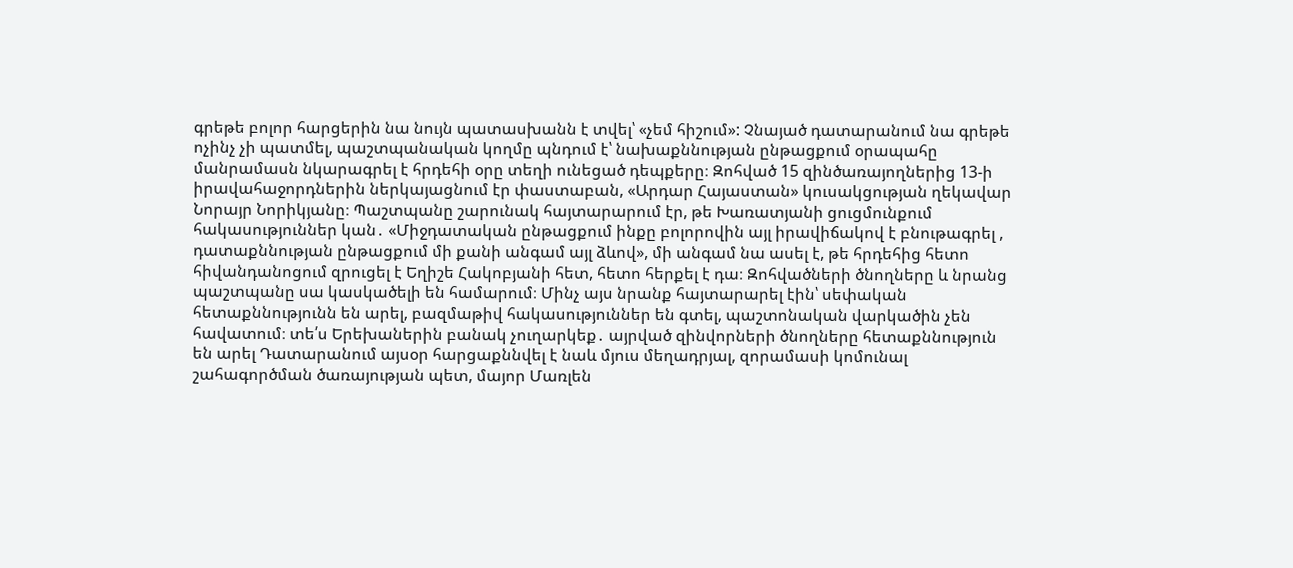գրեթե բոլոր հարցերին նա նույն պատասխանն է տվել՝ «չեմ հիշում»: Չնայած դատարանում նա գրեթե ոչինչ չի պատմել, պաշտպանական կողմը պնդում է՝ նախաքննության ընթացքում օրապահը մանրամասն նկարագրել է հրդեհի օրը տեղի ունեցած դեպքերը։ Զոհված 15 զինծառայողներից 13-ի իրավահաջորդներին ներկայացնում էր փաստաբան, «Արդար Հայաստան» կուսակցության ղեկավար Նորայր Նորիկյանը։ Պաշտպանը շարունակ հայտարարում էր, թե Խառատյանի ցուցմունքում հակասություններ կան․ «Միջդատական ընթացքում ինքը բոլորովին այլ իրավիճակով է բնութագրել , դատաքննության ընթացքում մի քանի անգամ այլ ձևով», մի անգամ նա ասել է, թե հրդեհից հետո հիվանդանոցում զրուցել է Եղիշե Հակոբյանի հետ, հետո հերքել է դա։ Զոհվածների ծնողները և նրանց պաշտպանը սա կասկածելի են համարում։ Մինչ այս նրանք հայտարարել էին՝ սեփական հետաքննությունն են արել, բազմաթիվ հակասություններ են գտել, պաշտոնական վարկածին չեն հավատում։ տե՛ս Երեխաներին բանակ չուղարկեք․ այրված զինվորների ծնողները հետաքննություն են արել Դատարանում այսօր հարցաքննվել է նաև մյուս մեղադրյալ, զորամասի կոմունալ շահագործման ծառայության պետ, մայոր Մառլեն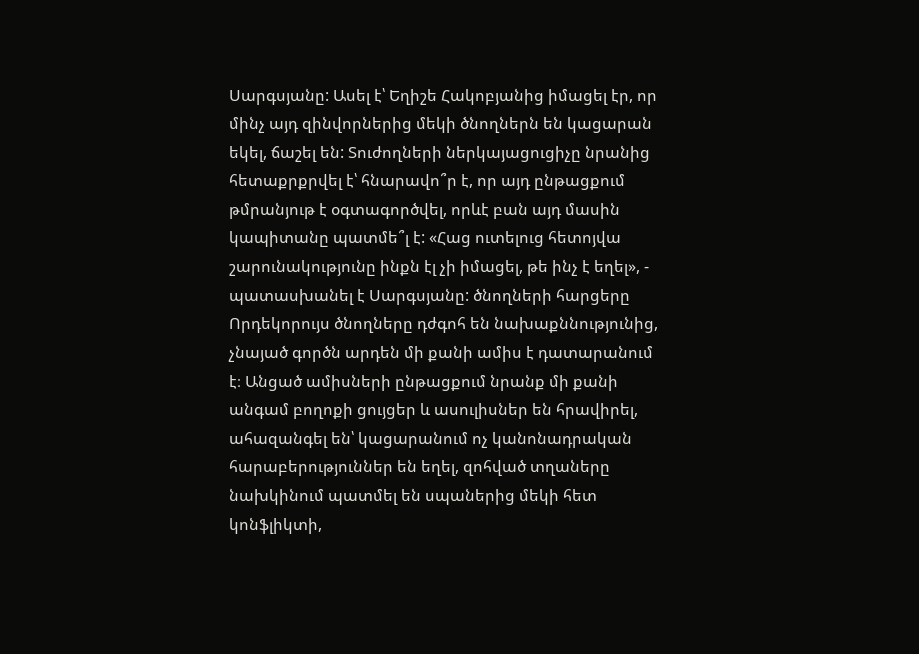Սարգսյանը: Ասել է՝ Եղիշե Հակոբյանից իմացել էր, որ մինչ այդ զինվորներից մեկի ծնողներն են կացարան եկել, ճաշել են: Տուժողների ներկայացուցիչը նրանից հետաքրքրվել է՝ հնարավո՞ր է, որ այդ ընթացքում թմրանյութ է օգտագործվել, որևէ բան այդ մասին կապիտանը պատմե՞լ է: «Հաց ուտելուց հետոյվա շարունակությունը ինքն էլ չի իմացել, թե ինչ է եղել», - պատասխանել է Սարգսյանը: ծնողների հարցերը Որդեկորույս ծնողները դժգոհ են նախաքննությունից, չնայած գործն արդեն մի քանի ամիս է դատարանում է։ Անցած ամիսների ընթացքում նրանք մի քանի անգամ բողոքի ցույցեր և ասուլիսներ են հրավիրել, ահազանգել են՝ կացարանում ոչ կանոնադրական հարաբերություններ են եղել, զոհված տղաները նախկինում պատմել են սպաներից մեկի հետ կոնֆլիկտի,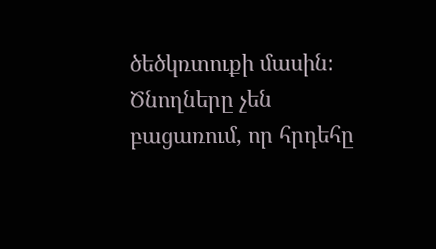ծեծկռտուքի մասին։ Ծնողները չեն բացառում, որ հրդեհը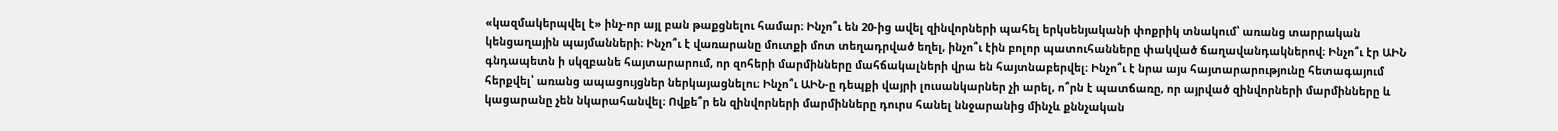«կազմակերպվել է» ինչ-որ այլ բան թաքցնելու համար։ Ինչո՞ւ են 20-ից ավել զինվորների պահել երկսենյականի փոքրիկ տնակում՝ առանց տարրական կենցաղային պայմանների։ Ինչո՞ւ է վառարանը մուտքի մոտ տեղադրված եղել, ինչո՞ւ էին բոլոր պատուհանները փակված ճաղավանդակներով։ Ինչո՞ւ էր ԱԻՆ գնդապետն ի սկզբանե հայտարարում, որ զոհերի մարմինները մահճակալների վրա են հայտնաբերվել։ Ինչո՞ւ է նրա այս հայտարարությունը հետագայում հերքվել՝ առանց ապացույցներ ներկայացնելու։ Ինչո՞ւ ԱԻՆ-ը դեպքի վայրի լուսանկարներ չի արել, ո՞րն է պատճառը, որ այրված զինվորների մարմինները և կացարանը չեն նկարահանվել։ Ովքե՞ր են զինվորների մարմինները դուրս հանել ննջարանից մինչև քննչական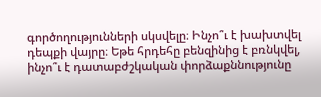գործողությունների սկսվելը։ Ինչո՞ւ է խախտվել դեպքի վայրը։ Եթե հրդեհը բենզինից է բռնկվել, ինչո՞ւ է դատաբժշկական փորձաքննությունը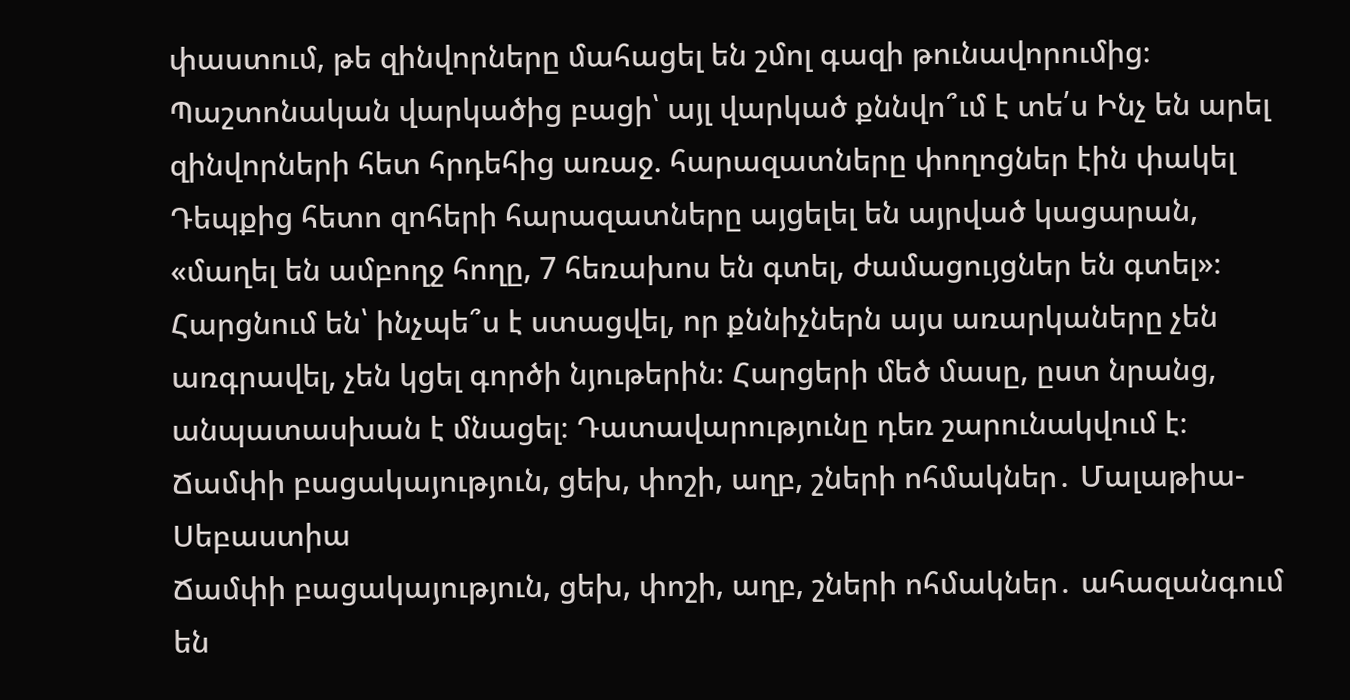փաստում, թե զինվորները մահացել են շմոլ գազի թունավորումից։ Պաշտոնական վարկածից բացի՝ այլ վարկած քննվո՞ւմ է տե՛ս Ինչ են արել զինվորների հետ հրդեհից առաջ. հարազատները փողոցներ էին փակել Դեպքից հետո զոհերի հարազատները այցելել են այրված կացարան, «մաղել են ամբողջ հողը, 7 հեռախոս են գտել, ժամացույցներ են գտել»։ Հարցնում են՝ ինչպե՞ս է ստացվել, որ քննիչներն այս առարկաները չեն առգրավել, չեն կցել գործի նյութերին։ Հարցերի մեծ մասը, ըստ նրանց, անպատասխան է մնացել։ Դատավարությունը դեռ շարունակվում է։
Ճամփի բացակայություն, ցեխ, փոշի, աղբ, շների ոհմակներ․ Մալաթիա-Սեբաստիա
Ճամփի բացակայություն, ցեխ, փոշի, աղբ, շների ոհմակներ․ ահազանգում են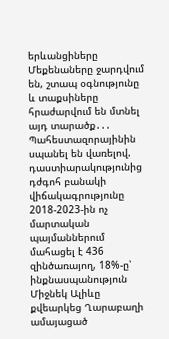երևանցիները
Մեքենաները ջարդվում են, շտապ օգնությունը և տաքսիները հրաժարվում են մտնել այդ տարածք․․․
Պահեստազորայինին սպանել են վառելով. դաստիարակությունից դժգոհ բանակի վիճակագրությունը
2018-2023-ին ոչ մարտական պայմաններում մահացել է 436 զինծառայող, 18%-ը՝ ինքնասպանություն
Միջնեկ Ալիևը քվեարկեց Ղարաբաղի ամայացած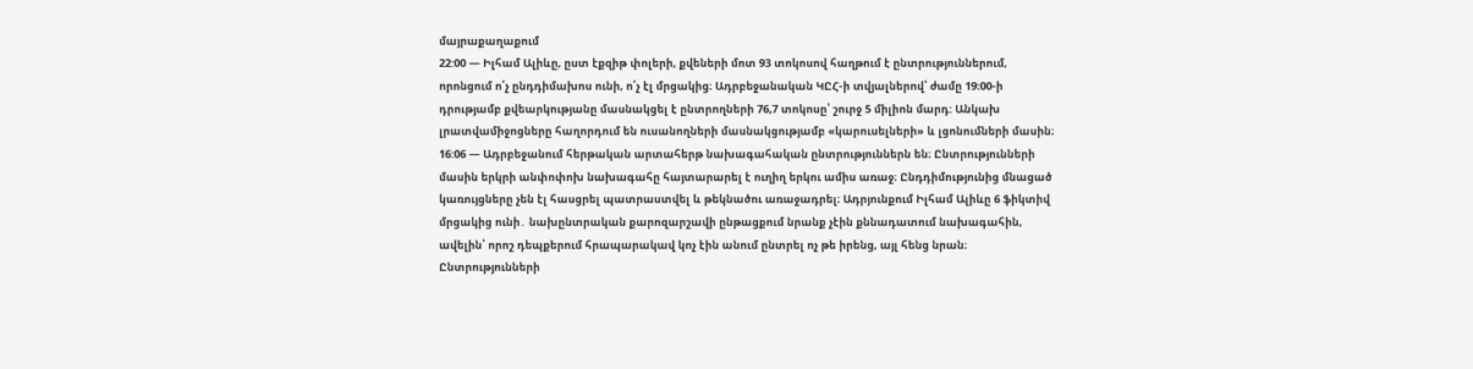մայրաքաղաքում
22:00 — Իլհամ Ալիևը, ըստ էքզիթ փոլերի, քվեների մոտ 93 տոկոսով հաղթում է ընտրություններում, որոնցում ո՛չ ընդդիմախոս ունի, ո՛չ էլ մրցակից։ Ադրբեջանական ԿԸՀ-ի տվյալներով՝ ժամը 19։00-ի դրությամբ քվեարկությանը մասնակցել է ընտրողների 76,7 տոկոսը՝ շուրջ 5 միլիոն մարդ: Անկախ լրատվամիջոցները հաղորդում են ուսանողների մասնակցությամբ «կարուսելների» և լցոնումների մասին։ 16:06 — Ադրբեջանում հերթական արտահերթ նախագահական ընտրություններն են։ Ընտրությունների մասին երկրի անփոփոխ նախագահը հայտարարել է ուղիղ երկու ամիս առաջ։ Ընդդիմությունից մնացած կառույցները չեն էլ հասցրել պատրաստվել և թեկնածու առաջադրել։ Ադրյունքում Իլհամ Ալիևը 6 ֆիկտիվ մրցակից ունի․ նախընտրական քարոզարշավի ընթացքում նրանք չէին քննադատում նախագահին, ավելին՝ որոշ դեպքերում հրապարակավ կոչ էին անում ընտրել ոչ թե իրենց, այլ հենց նրան։ Ընտրությունների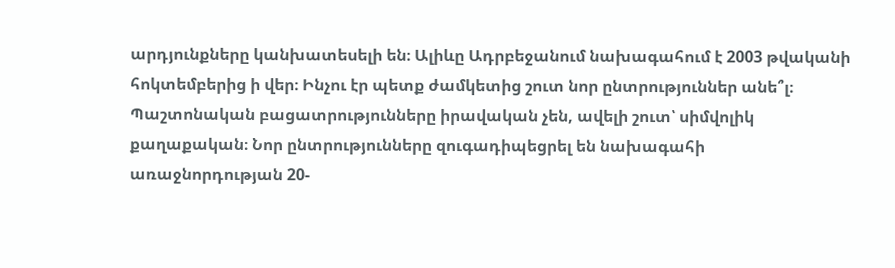արդյունքները կանխատեսելի են։ Ալիևը Ադրբեջանում նախագահում է 2003 թվականի հոկտեմբերից ի վեր։ Ինչու էր պետք ժամկետից շուտ նոր ընտրություններ անե՞լ։ Պաշտոնական բացատրությունները իրավական չեն, ավելի շուտ՝ սիմվոլիկ քաղաքական։ Նոր ընտրությունները զուգադիպեցրել են նախագահի առաջնորդության 20-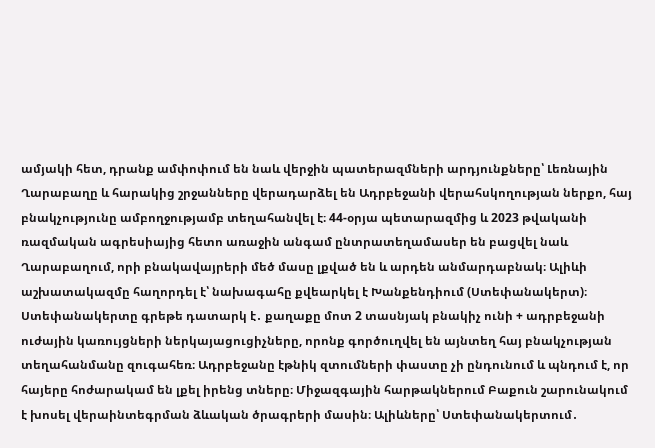ամյակի հետ, դրանք ամփոփում են նաև վերջին պատերազմների արդյունքները՝ Լեռնային Ղարաբաղը և հարակից շրջանները վերադարձել են Ադրբեջանի վերահսկողության ներքո, հայ բնակչությունը ամբողջությամբ տեղահանվել է։ 44-օրյա պետարազմից և 2023 թվականի ռազմական ագրեսիայից հետո առաջին անգամ ընտրատեղամասեր են բացվել նաև Ղարաբաղում, որի բնակավայրերի մեծ մասը լքված են և արդեն անմարդաբնակ։ Ալիևի աշխատակազմը հաղորդել է՝ նախագահը քվեարկել է Խանքենդիում (Ստեփանակերտ)։ Ստեփանակերտը գրեթե դատարկ է․ քաղաքը մոտ 2 տասնյակ բնակիչ ունի + ադրբեջանի ուժային կառույցների ներկայացուցիչները, որոնք գործուղվել են այնտեղ հայ բնակչության տեղահանմանը զուգահեռ։ Ադրբեջանը էթնիկ զտումների փաստը չի ընդունում և պնդում է, որ հայերը հոժարակամ են լքել իրենց տները։ Միջազգային հարթակներում Բաքուն շարունակում է խոսել վերաինտեգրման ձևական ծրագրերի մասին։ Ալիևները՝ Ստեփանակերտում․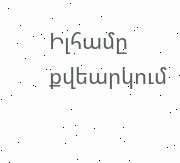Իլհամը քվեարկում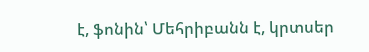է, ֆոնին՝ Մեհրիբանն է, կրտսեր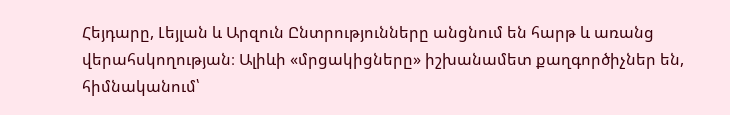Հեյդարը, Լեյլան և Արզուն Ընտրությունները անցնում են հարթ և առանց վերահսկողության։ Ալիևի «մրցակիցները» իշխանամետ քաղգործիչներ են, հիմնականում՝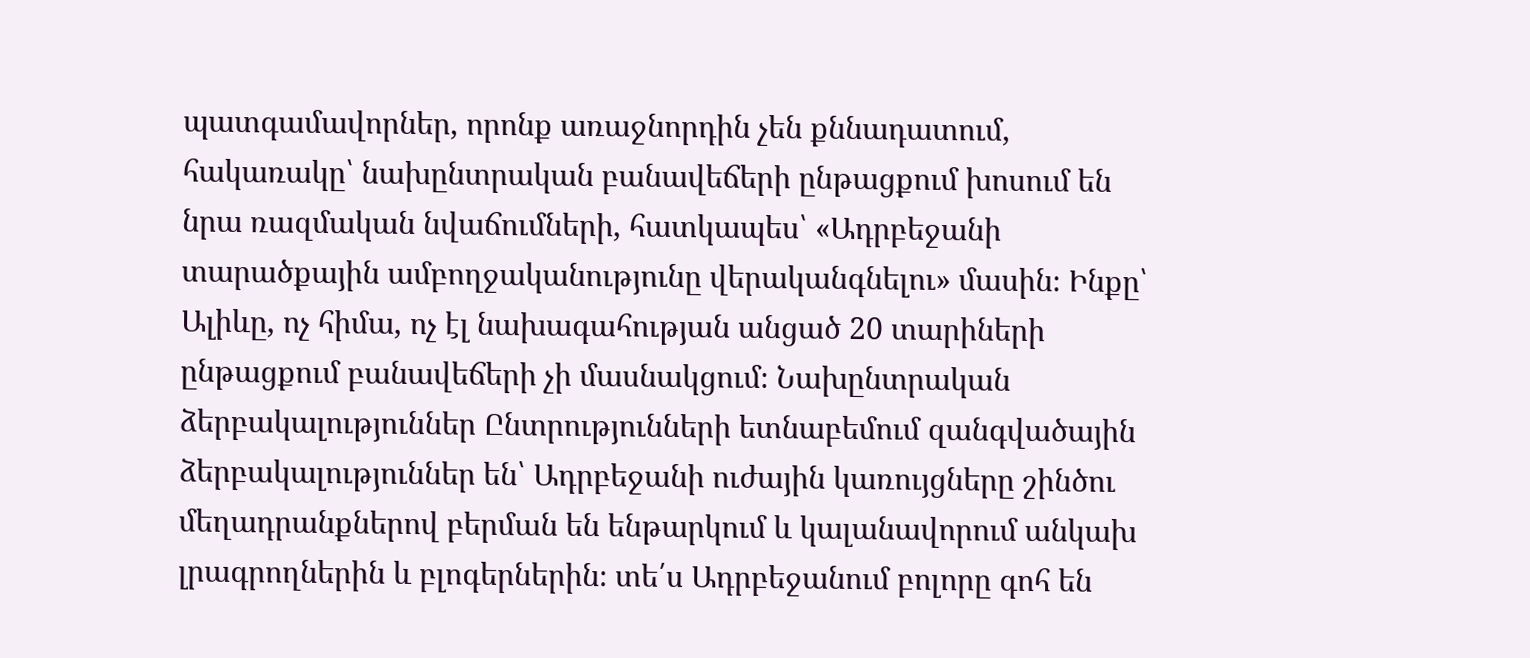պատգամավորներ, որոնք առաջնորդին չեն քննադատում, հակառակը՝ նախընտրական բանավեճերի ընթացքում խոսում են նրա ռազմական նվաճումների, հատկապես՝ «Ադրբեջանի տարածքային ամբողջականությունը վերականգնելու» մասին։ Ինքը՝ Ալիևը, ոչ հիմա, ոչ էլ նախագահության անցած 20 տարիների ընթացքում բանավեճերի չի մասնակցում։ Նախընտրական ձերբակալություններ Ընտրությունների ետնաբեմում զանգվածային ձերբակալություններ են՝ Ադրբեջանի ուժային կառույցները շինծու մեղադրանքներով բերման են ենթարկում և կալանավորում անկախ լրագրողներին և բլոգերներին։ տե՛ս Ադրբեջանում բոլորը գոհ են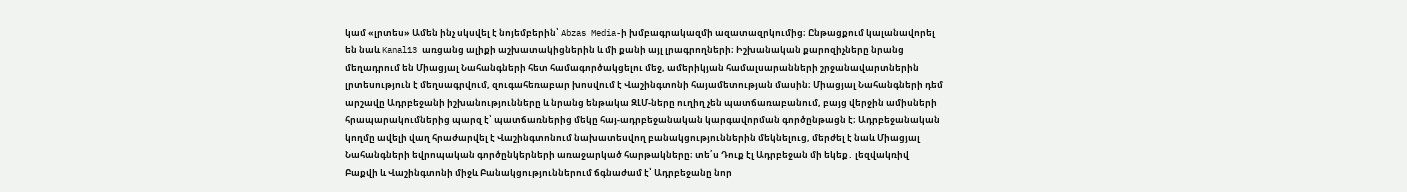կամ «լրտես» Ամեն ինչ սկսվել է նոյեմբերին՝ Abzas Media-ի խմբագրակազմի ազատազրկումից։ Ընթացքում կալանավորել են նաև Kanal13 առցանց ալիքի աշխատակիցներին և մի քանի այլ լրագրողների։ Իշխանական քարոզիչները նրանց մեղադրում են Միացյալ Նահանգների հետ համագործակցելու մեջ, ամերիկյան համալսարանների շրջանավարտներին լրտեսություն է մեղսագրվում, զուգահեռաբար խոսվում է Վաշինգտոնի հայամետության մասին։ Միացյալ Նահանգների դեմ արշավը Ադրբեջանի իշխանությունները և նրանց ենթակա ԶԼՄ-ները ուղիղ չեն պատճառաբանում, բայց վերջին ամիսների հրապարակումներից պարզ է՝ պատճառներից մեկը հայ-ադրբեջանական կարգավորման գործընթացն է։ Ադրբեջանական կողմը ավելի վաղ հրաժարվել է Վաշինգտոնում նախատեսվող բանակցություններին մեկնելուց, մերժել է նաև Միացյալ Նահանգների եվրոպական գործընկերների առաջարկած հարթակները։ տե՛ս Դուք էլ Ադրբեջան մի եկեք․ լեզվակռիվ Բաքվի և Վաշինգտոնի միջև Բանակցություններում ճգնաժամ է՝ Ադրբեջանը նոր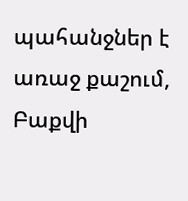պահանջներ է առաջ քաշում, Բաքվի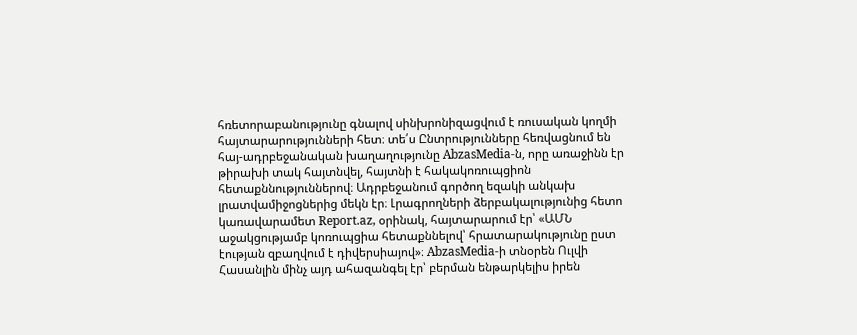հռետորաբանությունը գնալով սինխրոնիզացվում է ռուսական կողմի հայտարարությունների հետ։ տե՛ս Ընտրությունները հեռվացնում են հայ-ադրբեջանական խաղաղությունը AbzasMedia-ն, որը առաջինն էր թիրախի տակ հայտնվել, հայտնի է հակակոռուպցիոն հետաքննություններով։ Ադրբեջանում գործող եզակի անկախ լրատվամիջոցներից մեկն էր։ Լրագրողների ձերբակալությունից հետո կառավարամետ Report.az, օրինակ, հայտարարում էր՝ «ԱՄՆ աջակցությամբ կոռուպցիա հետաքննելով՝ հրատարակությունը ըստ էության զբաղվում է դիվերսիայով»։ AbzasMedia-ի տնօրեն Ուլվի Հասանլին մինչ այդ ահազանգել էր՝ բերման ենթարկելիս իրեն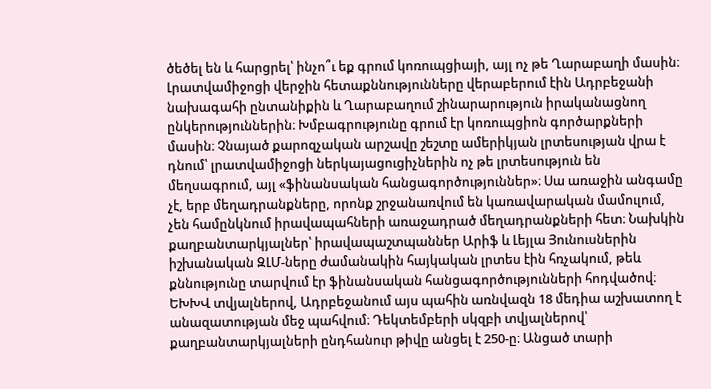ծեծել են և հարցրել՝ ինչո՞ւ եք գրում կոռուպցիայի, այլ ոչ թե Ղարաբաղի մասին։ Լրատվամիջոցի վերջին հետաքննությունները վերաբերում էին Ադրբեջանի նախագահի ընտանիքին և Ղարաբաղում շինարարություն իրականացնող ընկերություններին։ Խմբագրությունը գրում էր կոռուպցիոն գործարքների մասին։ Չնայած քարոզչական արշավը շեշտը ամերիկյան լրտեսության վրա է դնում՝ լրատվամիջոցի ներկայացուցիչներին ոչ թե լրտեսություն են մեղսագրում, այլ «ֆինանսական հանցագործություններ»։ Սա առաջին անգամը չէ, երբ մեղադրանքները, որոնք շրջանառվում են կառավարական մամուլում, չեն համընկնում իրավապահների առաջադրած մեղադրանքների հետ։ Նախկին քաղբանտարկյալներ՝ իրավապաշտպաններ Արիֆ և Լեյլա Յունուսներին իշխանական ԶԼՄ-ները ժամանակին հայկական լրտես էին հռչակում, թեև քննությունը տարվում էր ֆինանսական հանցագործությունների հոդվածով։ ԵԽԽՎ տվյալներով, Ադրբեջանում այս պահին առնվազն 18 մեդիա աշխատող է անազատության մեջ պահվում։ Դեկտեմբերի սկզբի տվյալներով՝ քաղբանտարկյալների ընդհանուր թիվը անցել է 250-ը։ Անցած տարի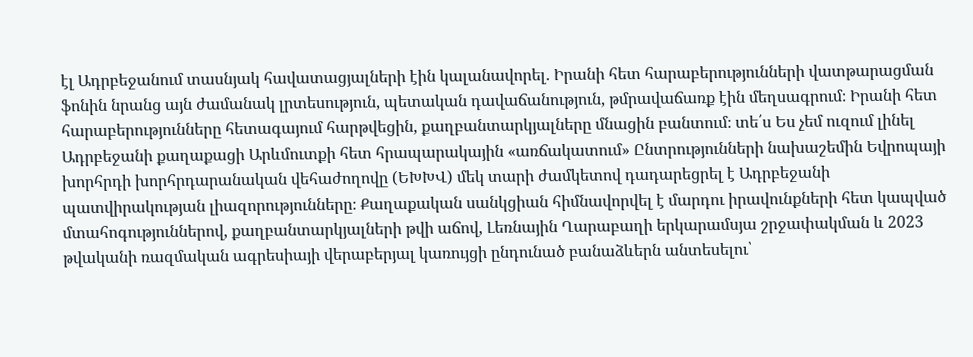էլ Ադրբեջանում տասնյակ հավատացյալների էին կալանավորել․ Իրանի հետ հարաբերությունների վատթարացման ֆոնին նրանց այն ժամանակ լրտեսություն, պետական դավաճանություն, թմրավաճառք էին մեղսագրում։ Իրանի հետ հարաբերությունները հետագայում հարթվեցին, քաղբանտարկյալները մնացին բանտում։ տե՛ս Ես չեմ ուզում լինել Ադրբեջանի քաղաքացի Արևմուտքի հետ հրապարակային «առճակատում» Ընտրությունների նախաշեմին Եվրոպայի խորհրդի խորհրդարանական վեհաժողովը (ԵԽԽՎ) մեկ տարի ժամկետով դադարեցրել է Ադրբեջանի պատվիրակության լիազորությունները։ Քաղաքական սանկցիան հիմնավորվել է մարդու իրավունքների հետ կապված մտահոգություններով, քաղբանտարկյալների թվի աճով, Լեռնային Ղարաբաղի երկարամսյա շրջափակման և 2023 թվականի ռազմական ագրեսիայի վերաբերյալ կառույցի ընդունած բանաձևերն անտեսելու՝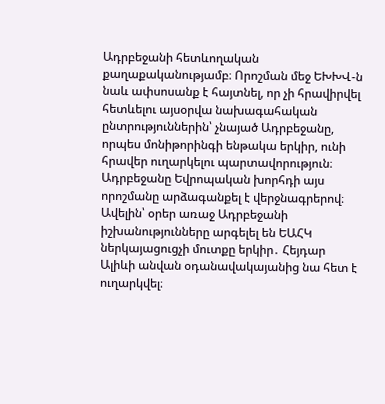Ադրբեջանի հետևողական քաղաքականությամբ։ Որոշման մեջ ԵԽԽՎ-ն նաև ափսոսանք է հայտնել, որ չի հրավիրվել հետևելու այսօրվա նախագահական ընտրություններին՝ չնայած Ադրբեջանը, որպես մոնիթորինգի ենթակա երկիր, ունի հրավեր ուղարկելու պարտավորություն։ Ադրբեջանը Եվրոպական խորհդի այս որոշմանը արձագանքել է վերջնագրերով։ Ավելին՝ օրեր առաջ Ադրբեջանի իշխանությունները արգելել են ԵԱՀԿ ներկայացուցչի մուտքը երկիր․ Հեյդար Ալիևի անվան օդանավակայանից նա հետ է ուղարկվել։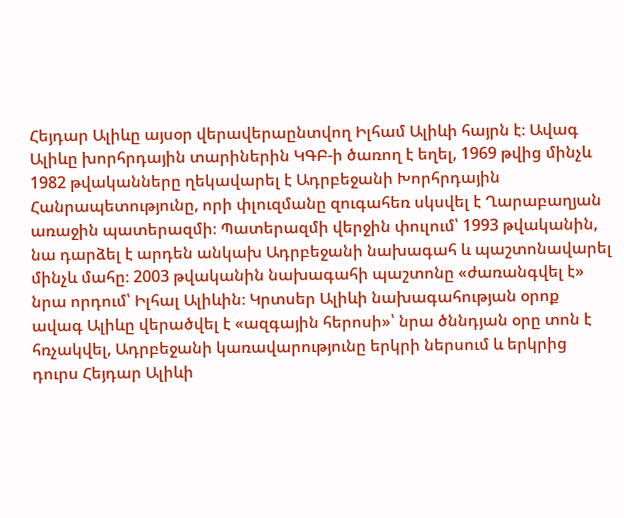Հեյդար Ալիևը այսօր վերավերաընտվող Իլհամ Ալիևի հայրն է։ Ավագ Ալիևը խորհրդային տարիներին ԿԳԲ-ի ծառող է եղել, 1969 թվից մինչև 1982 թվականները ղեկավարել է Ադրբեջանի Խորհրդային Հանրապետությունը, որի փլուզմանը զուգահեռ սկսվել է Ղարաբաղյան առաջին պատերազմի։ Պատերազմի վերջին փուլում՝ 1993 թվականին, նա դարձել է արդեն անկախ Ադրբեջանի նախագահ և պաշտոնավարել մինչև մահը։ 2003 թվականին նախագահի պաշտոնը «ժառանգվել է» նրա որդում՝ Իլհալ Ալիևին։ Կրտսեր Ալիևի նախագահության օրոք ավագ Ալիևը վերածվել է «ազգային հերոսի»՝ նրա ծննդյան օրը տոն է հռչակվել, Ադրբեջանի կառավարությունը երկրի ներսում և երկրից դուրս Հեյդար Ալիևի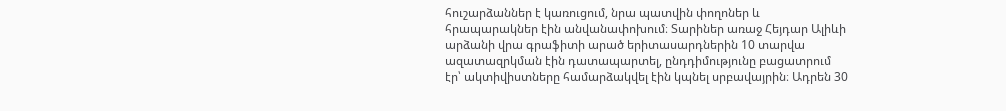հուշարձաններ է կառուցում, նրա պատվին փողոներ և հրապարակներ էին անվանափոխում։ Տարիներ առաջ Հեյդար Ալիևի արձանի վրա գրաֆիտի արած երիտասարդներին 10 տարվա ազատազրկման էին դատապարտել, ընդդիմությունը բացատրում էր՝ ակտիվիստները համարձակվել էին կպնել սրբավայրին։ Ադրեն 30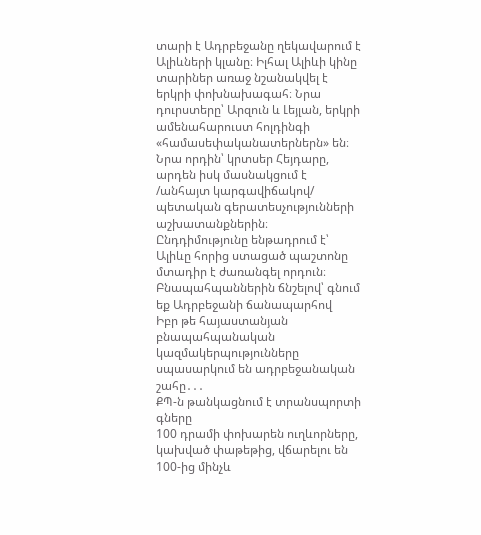տարի է Ադրբեջանը ղեկավարում է Ալիևների կլանը։ Իլհալ Ալիևի կինը տարիներ առաջ նշանակվել է երկրի փոխնախագահ։ Նրա դուրստերը՝ Արզուն և Լեյլան, երկրի ամենահարուստ հոլդինգի «համասեփականատերներն» են։ Նրա որդին՝ կրտսեր Հեյդարը, արդեն իսկ մասնակցում է /անհայտ կարգավիճակով/ պետական գերատեսչությունների աշխատանքներին։ Ընդդիմությունը ենթադրում է՝ Ալիևը հորից ստացած պաշտոնը մտադիր է ժառանգել որդուն։
Բնապահպաններին ճնշելով՝ գնում եք Ադրբեջանի ճանապարհով
Իբր թե հայաստանյան բնապահպանական կազմակերպությունները սպասարկում են ադրբեջանական շահը․․․
ՔՊ-ն թանկացնում է տրանսպորտի գները
100 դրամի փոխարեն ուղևորները, կախված փաթեթից, վճարելու են 100-ից մինչև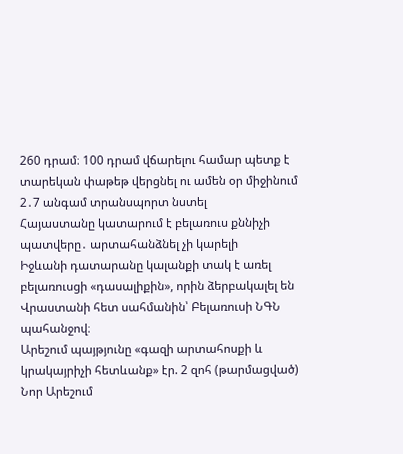260 դրամ։ 100 դրամ վճարելու համար պետք է տարեկան փաթեթ վերցնել ու ամեն օր միջինում 2․7 անգամ տրանսպորտ նստել
Հայաստանը կատարում է բելառուս քննիչի պատվերը․ արտահանձնել չի կարելի
Իջևանի դատարանը կալանքի տակ է առել բելառուսցի «դասալիքին», որին ձերբակալել են Վրաստանի հետ սահմանին՝ Բելառուսի ՆԳՆ պահանջով։
Արեշում պայթյունը «գազի արտահոսքի և կրակայրիչի հետևանք» էր. 2 զոհ (թարմացված)
Նոր Արեշում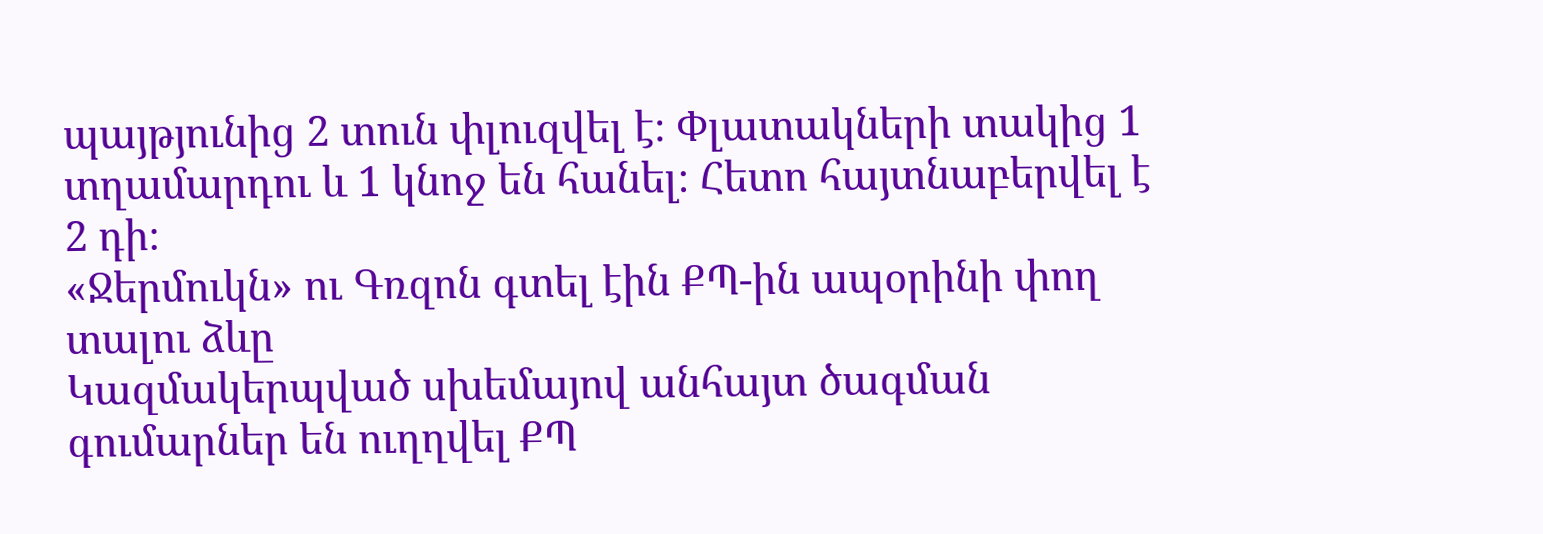պայթյունից 2 տուն փլուզվել է։ Փլատակների տակից 1 տղամարդու և 1 կնոջ են հանել։ Հետո հայտնաբերվել է 2 դի։
«Ջերմուկն» ու Գռզոն գտել էին ՔՊ-ին ապօրինի փող տալու ձևը
Կազմակերպված սխեմայով անհայտ ծագման գումարներ են ուղղվել ՔՊ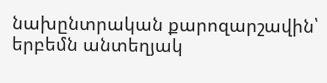նախընտրական քարոզարշավին՝ երբեմն անտեղյակ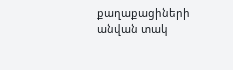քաղաքացիների անվան տակ